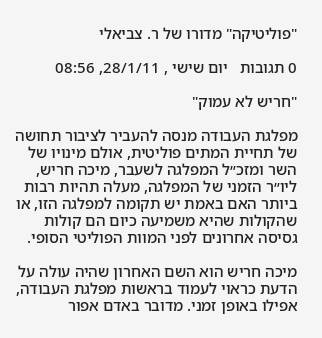"פוליטיקה" מדורו של ר. צביאלי

0 תגובות   יום שישי , 28/1/11, 08:56

"חריש לא עמוק"

מפלגת העבודה מנסה להעביר לציבור תחושה של תחיית המתים פוליטית, אולם מינויו של השר ומזכ״ל המפלגה לשעבר, מיכה חריש, ליו״ר הזמני של המפלגה, מעלה תהיות רבות ביותר האם באמת יש תקומה למפלגה הזו, או שהקולות שהיא משמיעה כיום הם קולות גסיסה אחרונים לפני המוות הפוליטי הסופי.

מיכה חריש הוא השם האחרון שהיה עולה על הדעת כראוי לעמוד בראשות מפלגת העבודה, אפילו באופן זמני. מדובר באדם אפור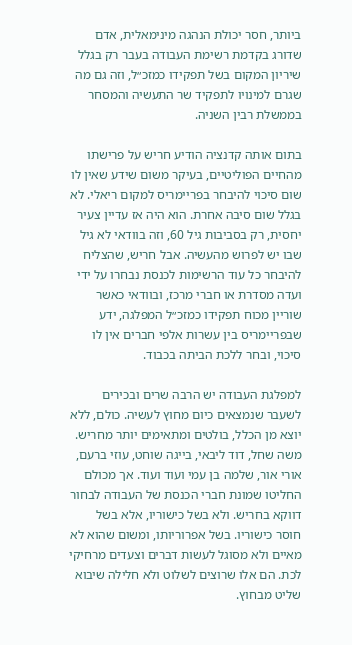ביותר, חסר יכולת הנהגה מינימאלית, אדם שדורג בקדמת רשימת העבודה בעבר רק בגלל שיריון המקום בשל תפקידו כמזכ״ל, וזה גם מה שגרם למינויו לתפקיד שר התעשיה והמסחר בממשלת רבין השניה.

בתום אותה קדנציה הודיע חריש על פרישתו מהחיים הפוליטיים, בעיקר משום שידע שאין לו שום סיכוי להיבחר בפריימריס למקום ריאלי. לא בגלל שום סיבה אחרת. הוא היה אז עדיין צעיר יחסית, רק בסביבות גיל 60, וזה בוודאי לא גיל שבו יש לפרוש מהעשיה. אבל חריש, שהצליח להיבחר כל עוד הרשימות לכנסת נבחרו על ידי ועדה מסדרת או חברי מרכז, ובוודאי כאשר שוריין מכוח תפקידו כמזכ״ל המפלגה, ידע שבפריימריס בין עשרות אלפי חברים אין לו סיכוי, ובחר ללכת הביתה בכבוד.

למפלגת העבודה יש הרבה שרים ובכירים לשעבר שנמצאים כיום מחוץ לעשיה. כולם, ללא יוצא מן הכלל, בולטים ומתאימים יותר מחריש. משה שחל, דוד ליבאי, בייגה שוחט, עוזי ברעם, אורי אור, שלמה בן עמי ועוד ועוד. אך מכולם החליטו שמונת חברי הכנסת של העבודה לבחור דווקא בחריש. ולא בשל כישוריו, אלא בשל חוסר כישוריו. בשל אפרוריותו, ומשום שהוא לא מאיים ולא מסוגל לעשות דברים וצעדים מרחיקי לכת. הם אלו שרוצים לשלוט ולא חלילה שיבוא שליט מבחוץ.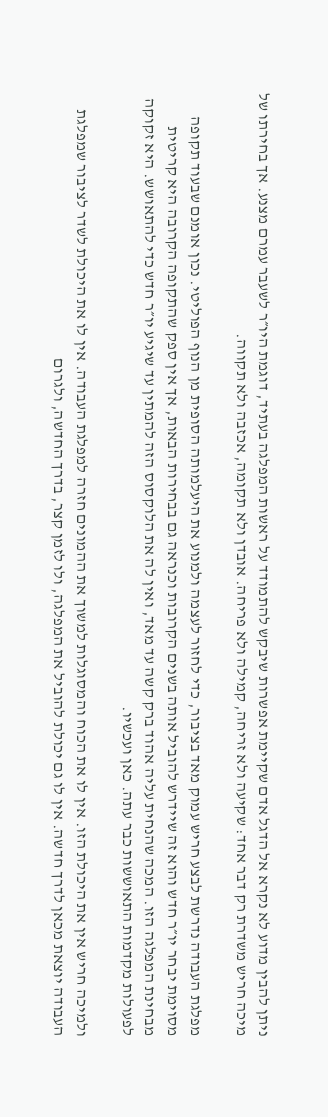ניתן להבין מדוע לא נקרא אל הדגל אדם שקיימת אפשרות שיבקש להתמודד על ראשות המפלגה בעתיד, דוגמת היו״ר לשעבר עמרם מצנע. אך בחירתו של מיכה חריש משדרת רק דבר אחד: שקיעה ולא זריחה, קמילה ולא פריחה. אובדן ולא תקומה, אכזבה ולא תקווה.

מפלגת העבודה נדרשת לבצע חריש עמוק מאד בציבור, כדי לחזור לעצמה ולמנוע את היעלמותה הסופית מן הנוף הפוליטי. נכון אומנם שבעוד תקופה מסוימת יבחר יו״ר חדש והוא זה שיידרש להוביל אותה בשנים הקרובות וכנראה גם בבחירות הבאות, אך אין ספק שהתקופה הקרובה היא קריטית מבחינת המפלגה הזו. המכה שהנחית עליה אהוד ברק קשה עד מאד, ואין לה את הלוקסוס הזה להמתין עד שיגיע יו״ר חדש כדי להתאושש. היא זקוקה לפעולות מקדמות התאוששות כבר עתה. כאן ועכשיו.

ולמיכה חריש אין את היכולת הזו. אין לו את הכוח והמסוגלות למשוך את ההמונים חזרה למפלגת העבודה. אין לו את היכולת לשדר לציבור שמפלגת העבודה יוצאת מכאן לדרך חדשה. אין לו גם יכולת להוביל את המפלגה, ולו לזמן קצר, בדרך החדשה, ולגרום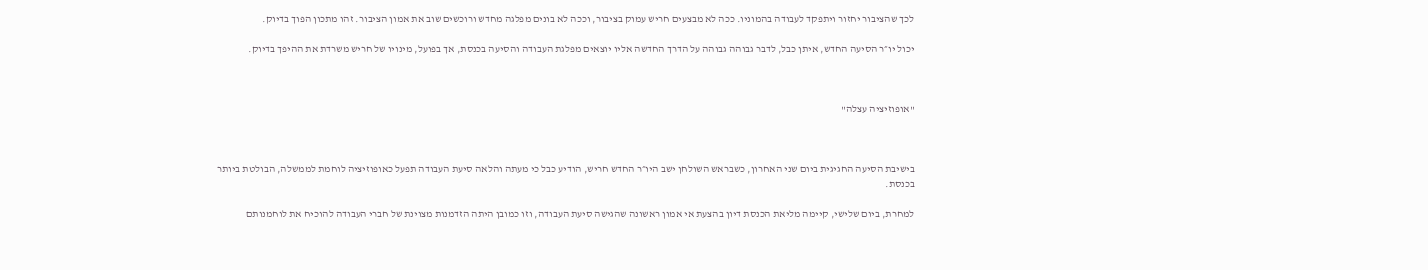לכך שהציבור יחזור ויתפקד לעבודה בהמוניו. ככה לא מבצעים חריש עמוק בציבור, וככה לא בונים מפלגה מחדש ורוכשים שוב את אמון הציבור. זהו מתכון הפוך בדיוק.

יכול יו״ר הסיעה החדש, איתן כבל, לדבר גבוהה גבוהה על הדרך החדשה אליו יוצאים מפלגת העבודה והסיעה בכנסת, אך בפועל, מינויו של חריש משרדת את ההיפך בדיוק.



"אופוזיציה עצלה"



בישיבת הסיעה החגיגית ביום שני האחרון, כשבראש השולחן ישב היו״ר החדש חריש, הודיע כבל כי מעתה והלאה סיעת העבודה תפעל כאופוזיציה לוחמת לממשלה, הבולטת ביותר בכנסת.

למחרת, ביום שלישי, קיימה מליאת הכנסת דיון בהצעת אי אמון ראשונה שהגישה סיעת העבודה, וזו כמובן היתה הזדמנות מצוינת של חברי העבודה להוכיח את לוחמנותם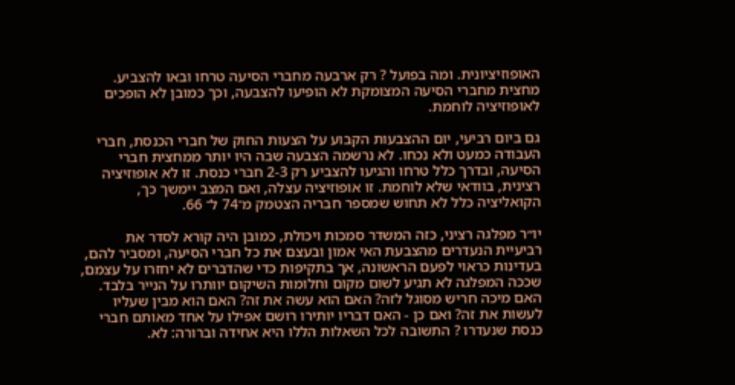האופוזיציונית. ומה בפועל ? רק ארבעה מחברי הסיעה טרחו ובאו להצביע. מחצית מחברי הסיעה המצומקת לא הופיעו להצבעה, וכך כמובן לא הופכים לאופוזיציה לוחמת.

גם ביום רביעי, יום ההצבעות הקבוע על הצעות החוק של חברי הכנסת, חברי העבודה כמעט ולא נכחו. לא נרשמה הצבעה שבה היו יותר ממחצית חברי הסיעה, ובדרך כלל טרחו והגיעו להצביע רק 2-3 חברי כנסת. זו לא אופוזיציה רצינית, בוודאי שלא לוחמת. זו אופוזיציה עצלה, ואם המצב יימשך כך, הקואליציה כלל לא תחוש שמספר חבריה הצטמק מ־74 ל־ 66.

יו״ר מפלגה רציני, כזה המשדר סמכות ויכולת, כמובן היה קורא לסדר את רביעיית הנעדרים מהצבעת האי אמון ובעצם את כל חברי הסיעה, ומסביר להם, בעדינות כראוי לפעם הראשונה, אך בתקיפות כדי שהדברים לא יחזרו על עצמם, שככה המפלגה לא תגיע לשום מקום וחלומות השיקום יוותרו על הנייר בלבד. האם מיכה חריש מסוגל לזה? האם הוא עשה את זה? האם הוא מבין שעליו לעשות את זה? ואם כן - האם דבריו יותירו רושם אפילו על אחד מאותם חברי כנסת שנעדרו ? התשובה לכל השאלות הללו היא אחידה וברורה: לא.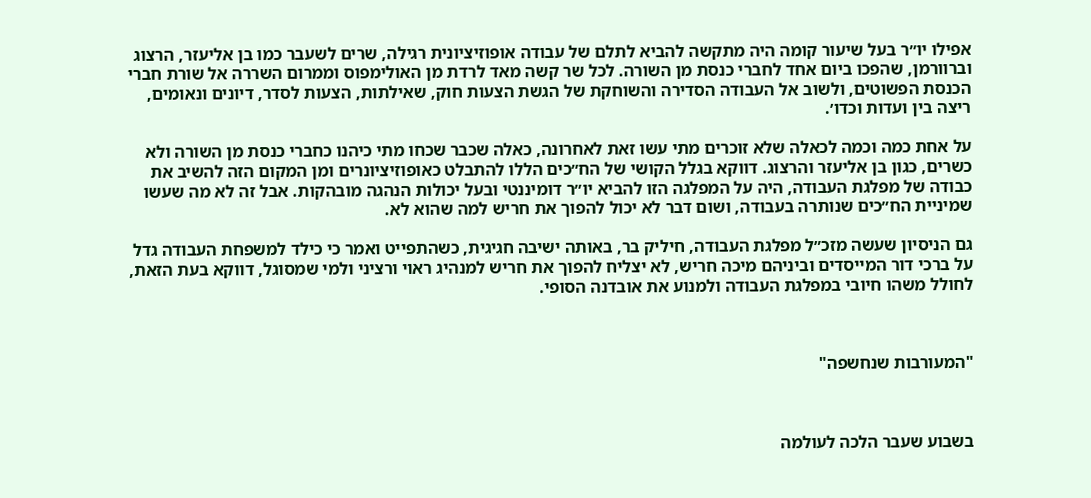אפילו יו״ר בעל שיעור קומה היה מתקשה להביא לתלם של עבודה אופוזיציונית רגילה, שרים לשעבר כמו בן אליעזר, הרצוג וברוורמן, שהפכו ביום אחד לחברי כנסת מן השורה. לכל שר קשה מאד לרדת מן האולימפוס וממרום השררה אל שורת חברי הכנסת הפשוטים, ולשוב אל העבודה הסדירה והשוחקת של הגשת הצעות חוק, שאילתות, הצעות לסדר, דיונים ונאומים, ריצה בין ועדות וכדו׳.

על אחת כמה וכמה לכאלה שלא זוכרים מתי עשו זאת לאחרונה, כאלה שכבר שכחו מתי כיהנו כחברי כנסת מן השורה ולא כשרים, כגון בן אליעזר והרצוג. דווקא בגלל הקושי של הח״כים הללו להתבלט כאופוזיציונרים ומן המקום הזה להשיב את כבודה של מפלגת העבודה, היה על המפלגה הזו להביא יו״ר דומיננטי ובעל יכולות הנהגה מובהקות. אבל זה לא מה שעשו שמיניית הח״כים שנותרה בעבודה, ושום דבר לא יכול להפוך את חריש למה שהוא לא.

גם הניסיון שעשה מזכ״ל מפלגת העבודה, חיליק בר, באותה ישיבה חגיגית, כשהתפייט ואמר כי כילד למשפחת העבודה גדל על ברכי דור המייסדים וביניהם מיכה חריש, לא יצליח להפוך את חריש למנהיג ראוי ורציני ולמי שמסוגל, דווקא בעת הזאת, לחולל משהו חיובי במפלגת העבודה ולמנוע את אובדנה הסופי.



"המעורבות שנחשפה"



בשבוע שעבר הלכה לעולמה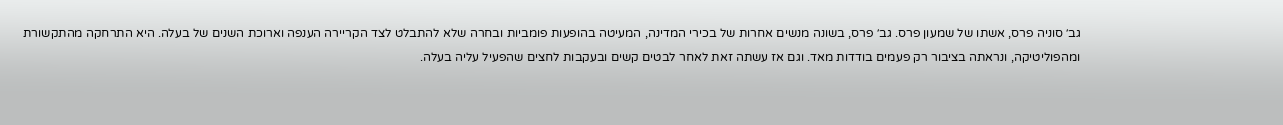גב׳ סוניה פרס, אשתו של שמעון פרס. גב׳ פרס, בשונה מנשים אחרות של בכירי המדינה, המעיטה בהופעות פומביות ובחרה שלא להתבלט לצד הקריירה הענפה וארוכת השנים של בעלה. היא התרחקה מהתקשורת ומהפוליטיקה, ונראתה בציבור רק פעמים בודדות מאד. וגם אז עשתה זאת לאחר לבטים קשים ובעקבות לחצים שהפעיל עליה בעלה.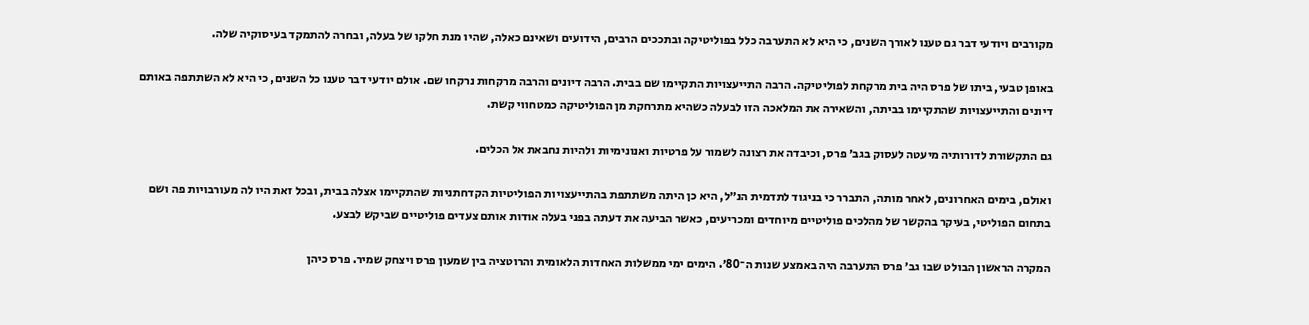מקורבים ויודעי דבר גם טענו לאורך השנים, כי היא לא התערבה כלל בפוליטיקה ובתככים הרבים, הידועים ושאינם כאלה, שהיו מנת חלקו של בעלה, ובחרה להתמקד בעיסוקיה שלה.

באופן טבעי, ביתו של פרס היה בית מרקחת לפוליטיקה. הרבה התייעצויות התקיימו שם בבית. הרבה דיונים והרבה מרקחות נרקחו שם. אולם יודעי דבר טענו כל השנים, כי היא לא השתתפה באותם דיונים והתייעצויות שהתקיימו בביתה, והשאירה את המלאכה הזו לבעלה כשהיא מתרחקת מן הפוליטיקה כמטחווי קשת.

גם התקשורת לדורותיה מיעטה לעסוק בגב׳ פרס, וכיבדה את רצונה לשמור על פרטיות ואנונימיות ולהיות נחבאת אל הכלים.

ואולם, בימים האחרונים, לאחר מותה, התברר כי בניגוד לתדמית הנ״ל, היא כן היתה משתתפת בהתייעצויות הפוליטיות הקדחתניות שהתקיימו אצלה בבית, ובכל זאת היו לה מעורבויות פה ושם בתחום הפוליטי, בעיקר בהקשר של מהלכים פוליטיים מיוחדים ומכריעים, כאשר הביעה את דעתה בפני בעלה אודות אותם צעדים פוליטיים שביקש לבצע.

המקרה הראשון הבולט שבו גב׳ פרס התערבה היה באמצע שנות ה־80׳. הימים ימי ממשלות האחדות הלאומית והרוטציה בין שמעון פרס ויצחק שמיר. פרס כיהן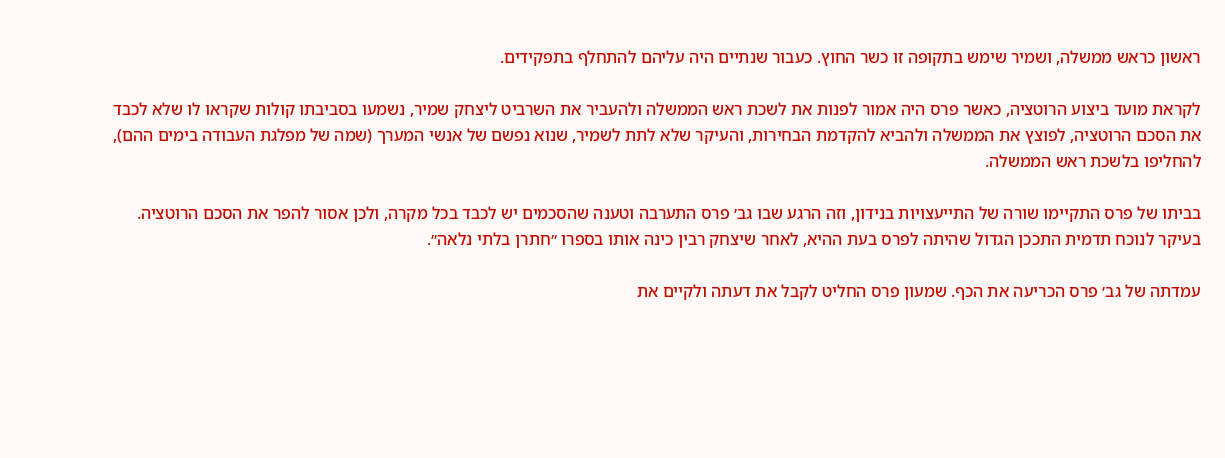ראשון כראש ממשלה, ושמיר שימש בתקופה זו כשר החוץ. כעבור שנתיים היה עליהם להתחלף בתפקידים.

לקראת מועד ביצוע הרוטציה, כאשר פרס היה אמור לפנות את לשכת ראש הממשלה ולהעביר את השרביט ליצחק שמיר, נשמעו בסביבתו קולות שקראו לו שלא לכבד את הסכם הרוטציה, לפוצץ את הממשלה ולהביא להקדמת הבחירות, והעיקר שלא לתת לשמיר, שנוא נפשם של אנשי המערך (שמה של מפלגת העבודה בימים ההם), להחליפו בלשכת ראש הממשלה.

בביתו של פרס התקיימו שורה של התייעצויות בנידון, וזה הרגע שבו גב׳ פרס התערבה וטענה שהסכמים יש לכבד בכל מקרה, ולכן אסור להפר את הסכם הרוטציה. בעיקר לנוכח תדמית התככן הגדול שהיתה לפרס בעת ההיא, לאחר שיצחק רבין כינה אותו בספרו ״חתרן בלתי נלאה״.

עמדתה של גב׳ פרס הכריעה את הכף. שמעון פרס החליט לקבל את דעתה ולקיים את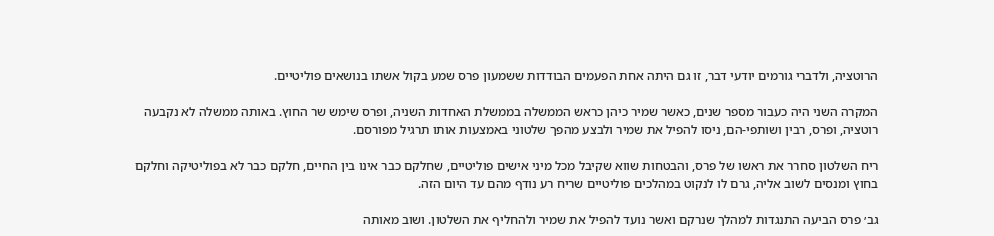הרוטציה, ולדברי גורמים יודעי דבר, זו גם היתה אחת הפעמים הבודדות ששמעון פרס שמע בקול אשתו בנושאים פוליטיים.

המקרה השני היה כעבור מספר שנים, כאשר שמיר כיהן כראש הממשלה בממשלת האחדות השניה, ופרס שימש שר החוץ. באותה ממשלה לא נקבעה רוטציה, ופרס, רבין ושותפי-הם, ניסו להפיל את שמיר ולבצע מהפך שלטוני באמצעות אותו תרגיל מפורסם.

ריח השלטון סחרר את ראשו של פרס, והבטחות שווא שקיבל מכל מיני אישים פוליטיים, שחלקם כבר אינו בין החיים, חלקם כבר לא בפוליטיקה וחלקם בחוץ ומנסים לשוב אליה, גרם לו לנקוט במהלכים פוליטיים שריח רע נודף מהם עד היום הזה.

גב׳ פרס הביעה התנגדות למהלך שנרקם ואשר נועד להפיל את שמיר ולהחליף את השלטון. ושוב מאותה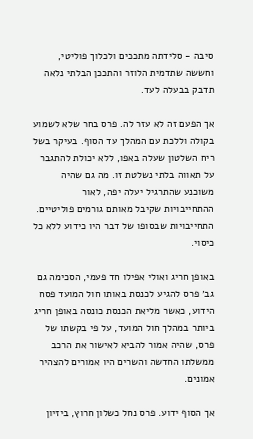סיבה - סלידתה מתככים ולכלוך פוליטי, וחששה שתדמית הלוזר והתככן הבלתי נלאה תדבק בבעלה לעד.

אך הפעם זה לא עזר לה. פרס בחר שלא לשמוע בקולה וללכת עם המהלך עד הסוף. בעיקר בשל ריח השלטון שעלה באפו, ללא יכולת להתגבר על תאווה בלתי נשלטת זו. מה גם שהיה משוכנע שהתרגיל יעלה יפה, לאור ההתחייבויות שקיבל מאותם גורמים פוליטיים. התחייבויות שבסופו של דבר היו כידוע ללא כל כיסוי.

באופן חריג ואולי אפילו חד פעמי, הסכימה גם גב׳ פרס להגיע לכנסת באותו חול המועד פסח הידוע, כאשר מליאת הכנסת כונסה באופן חריג ביותר במהלך חול המועד, על פי בקשתו של פרס, שהיה אמור להביא לאישור את הרכב ממשלתו החדשה והשרים היו אמורים להצהיר אמונים.

אך הסוף ידוע. פרס נחל כשלון חרוץ, ביזיון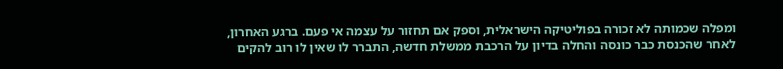ומפלה שכמותה לא זכורה בפוליטיקה הישראלית, וספק אם תחזור על עצמה אי פעם. ברגע האחרון, לאחר שהכנסת כבר כונסה והחלה בדיון על הרכבת ממשלת חדשה, התברר לו שאין לו רוב להקים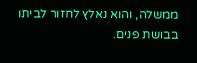ממשלה, והוא נאלץ לחזור לביתו בבושת פנים.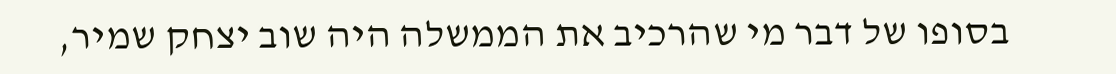בסופו של דבר מי שהרכיב את הממשלה היה שוב יצחק שמיר,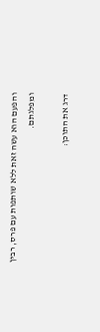והפעם הוא עשה זאת ללא שותפות עם פרס, רבין ומפלגתם.

דרג את התוכן: